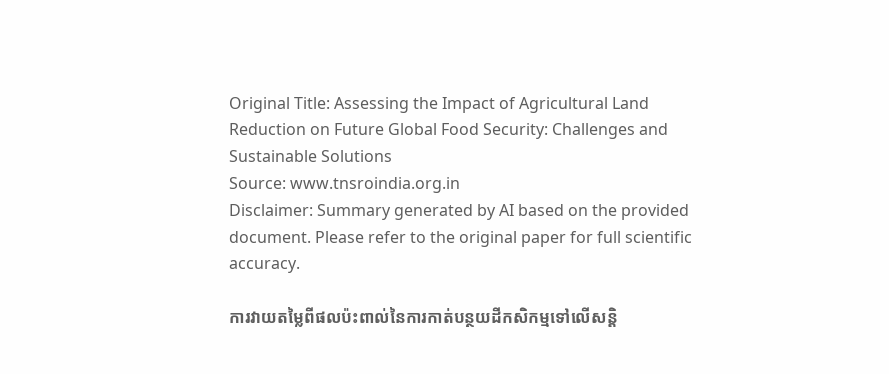Original Title: Assessing the Impact of Agricultural Land Reduction on Future Global Food Security: Challenges and Sustainable Solutions
Source: www.tnsroindia.org.in
Disclaimer: Summary generated by AI based on the provided document. Please refer to the original paper for full scientific accuracy.

ការវាយតម្លៃពីផលប៉ះពាល់នៃការកាត់បន្ថយដីកសិកម្មទៅលើសន្តិ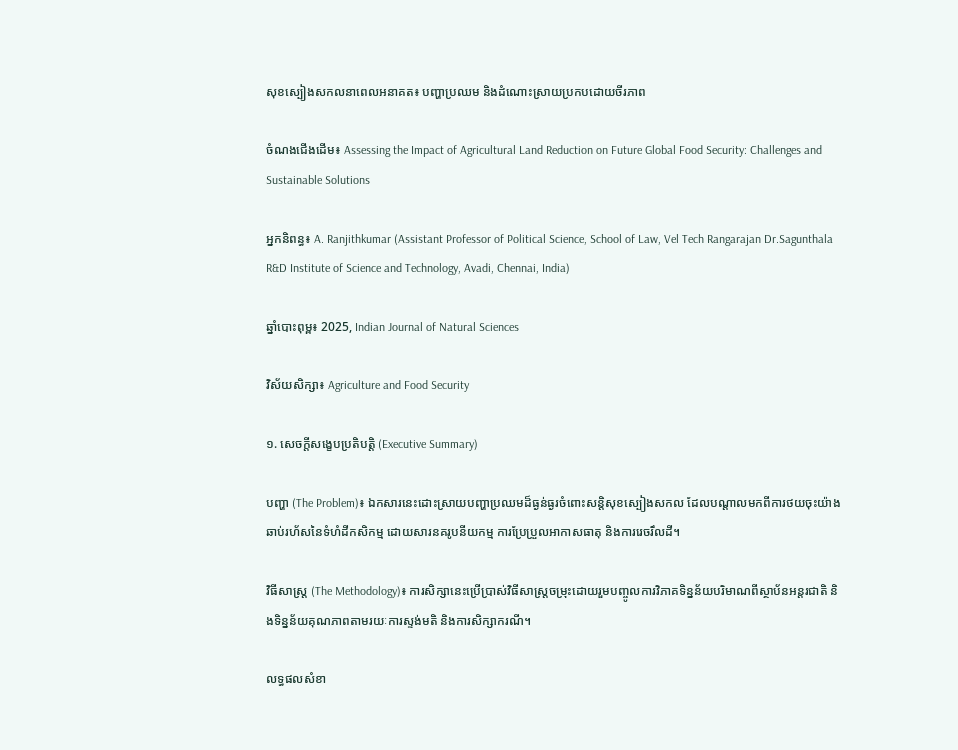សុខស្បៀងសកលនាពេលអនាគត៖ បញ្ហាប្រឈម និងដំណោះស្រាយប្រកបដោយចីរភាព

ចំណងជើងដើម៖ Assessing the Impact of Agricultural Land Reduction on Future Global Food Security: Challenges and Sustainable Solutions

អ្នកនិពន្ធ៖ A. Ranjithkumar (Assistant Professor of Political Science, School of Law, Vel Tech Rangarajan Dr.Sagunthala R&D Institute of Science and Technology, Avadi, Chennai, India)

ឆ្នាំបោះពុម្ព៖ 2025, Indian Journal of Natural Sciences

វិស័យសិក្សា៖ Agriculture and Food Security

១. សេចក្តីសង្ខេបប្រតិបត្តិ (Executive Summary)

បញ្ហា (The Problem)៖ ឯកសារនេះដោះស្រាយបញ្ហាប្រឈមដ៏ធ្ងន់ធ្ងរចំពោះសន្តិសុខស្បៀងសកល ដែលបណ្តាលមកពីការថយចុះយ៉ាងឆាប់រហ័សនៃទំហំដីកសិកម្ម ដោយសារនគរូបនីយកម្ម ការប្រែប្រួលអាកាសធាតុ និងការរេចរឹលដី។

វិធីសាស្ត្រ (The Methodology)៖ ការសិក្សានេះប្រើប្រាស់វិធីសាស្ត្រចម្រុះដោយរួមបញ្ចូលការវិភាគទិន្នន័យបរិមាណពីស្ថាប័នអន្តរជាតិ និងទិន្នន័យគុណភាពតាមរយៈការស្ទង់មតិ និងការសិក្សាករណី។

លទ្ធផលសំខា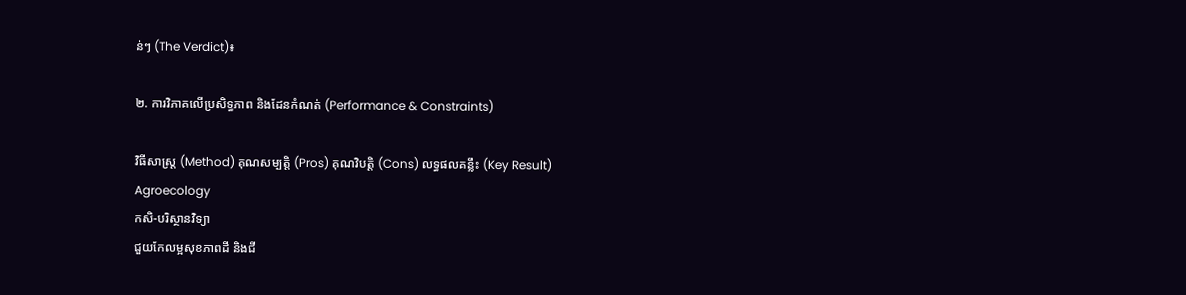ន់ៗ (The Verdict)៖

២. ការវិភាគលើប្រសិទ្ធភាព និងដែនកំណត់ (Performance & Constraints)

វិធីសាស្ត្រ (Method) គុណសម្បត្តិ (Pros) គុណវិបត្តិ (Cons) លទ្ធផលគន្លឹះ (Key Result)
Agroecology
កសិ-បរិស្ថានវិទ្យា
ជួយកែលម្អសុខភាពដី និងជី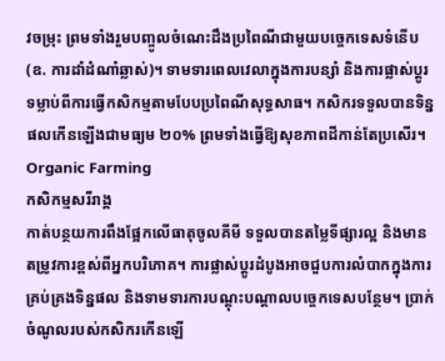វចម្រុះ ព្រមទាំងរួមបញ្ចូលចំណេះដឹងប្រពៃណីជាមួយបច្ចេកទេសទំនើប (ឧ. ការដាំដំណាំឆ្លាស់)។ ទាមទារពេលវេលាក្នុងការបន្សាំ និងការផ្លាស់ប្តូរទម្លាប់ពីការធ្វើកសិកម្មតាមបែបប្រពៃណីសុទ្ធសាធ។ កសិករទទួលបានទិន្នផលកើនឡើងជាមធ្យម ២០% ព្រមទាំងធ្វើឱ្យសុខភាពដីកាន់តែប្រសើរ។
Organic Farming
កសិកម្មសរីរាង្គ
កាត់បន្ថយការពឹងផ្អែកលើធាតុចូលគីមី ទទួលបានតម្លៃទីផ្សារល្អ និងមានតម្រូវការខ្ពស់ពីអ្នកបរិភោគ។ ការផ្លាស់ប្តូរដំបូងអាចជួបការលំបាកក្នុងការគ្រប់គ្រងទិន្នផល និងទាមទារការបណ្តុះបណ្តាលបច្ចេកទេសបន្ថែម។ ប្រាក់ចំណូលរបស់កសិករកើនឡើ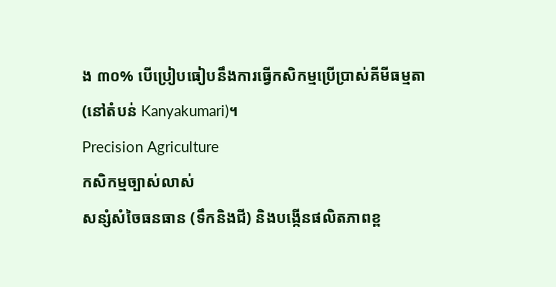ង ៣០% បើប្រៀបធៀបនឹងការធ្វើកសិកម្មប្រើប្រាស់គីមីធម្មតា (នៅតំបន់ Kanyakumari)។
Precision Agriculture
កសិកម្មច្បាស់លាស់
សន្សំសំចៃធនធាន (ទឹកនិងជី) និងបង្កើនផលិតភាពខ្ព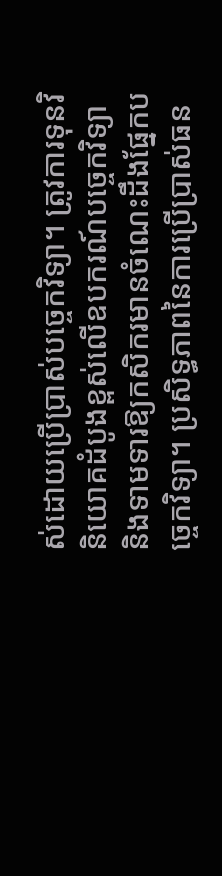ស់ដោយប្រើប្រាស់បច្ចេកវិទ្យា។ ត្រូវការទុនវិនិយោគដំបូងខ្ពស់លើឧបករណ៍បច្ចេកវិទ្យា និងទាមទារឱ្យកសិករមានចំណេះដឹងផ្នែកបច្ចេកវិទ្យា។ ប្រសិទ្ធភាពនៃការប្រើប្រាស់ធន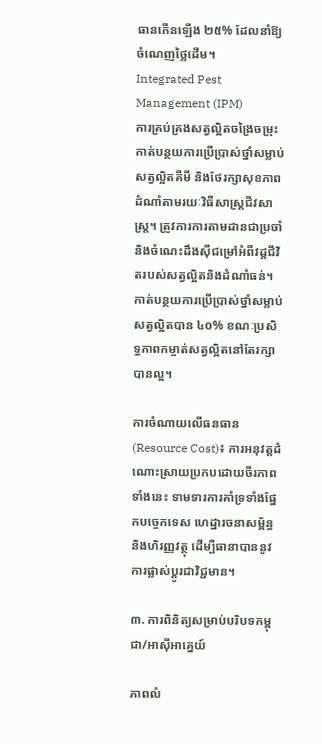ធានកើនឡើង ២៥% ដែលនាំឱ្យចំណេញថ្លៃដើម។
Integrated Pest Management (IPM)
ការគ្រប់គ្រងសត្វល្អិតចង្រៃចម្រុះ
កាត់បន្ថយការប្រើប្រាស់ថ្នាំសម្លាប់សត្វល្អិតគីមី និងថែរក្សាសុខភាពដំណាំតាមរយៈវិធីសាស្ត្រជីវសាស្ត្រ។ ត្រូវការការតាមដានជាប្រចាំ និងចំណេះដឹងស៊ីជម្រៅអំពីវដ្តជីវិតរបស់សត្វល្អិតនិងដំណាំធន់។ កាត់បន្ថយការប្រើប្រាស់ថ្នាំសម្លាប់សត្វល្អិតបាន ៤០% ខណៈប្រសិទ្ធភាពកម្ចាត់សត្វល្អិតនៅតែរក្សាបានល្អ។

ការចំណាយលើធនធាន (Resource Cost)៖ ការអនុវត្តដំណោះស្រាយប្រកបដោយចីរភាពទាំងនេះ ទាមទារការគាំទ្រទាំងផ្នែកបច្ចេកទេស ហេដ្ឋារចនាសម្ព័ន្ធ និងហិរញ្ញវត្ថុ ដើម្បីធានាបាននូវការផ្លាស់ប្តូរជាវិជ្ជមាន។

៣. ការពិនិត្យសម្រាប់បរិបទកម្ពុជា/អាស៊ីអាគ្នេយ៍

ភាពលំ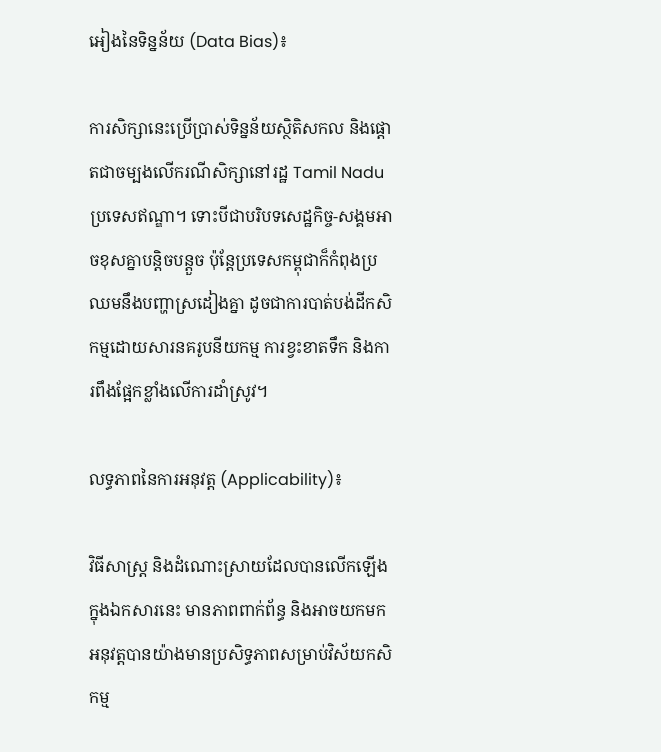អៀងនៃទិន្នន័យ (Data Bias)៖

ការសិក្សានេះប្រើប្រាស់ទិន្នន័យស្ថិតិសកល និងផ្តោតជាចម្បងលើករណីសិក្សានៅរដ្ឋ Tamil Nadu ប្រទេសឥណ្ឌា។ ទោះបីជាបរិបទសេដ្ឋកិច្ច-សង្គមអាចខុសគ្នាបន្តិចបន្តួច ប៉ុន្តែប្រទេសកម្ពុជាក៏កំពុងប្រឈមនឹងបញ្ហាស្រដៀងគ្នា ដូចជាការបាត់បង់ដីកសិកម្មដោយសារនគរូបនីយកម្ម ការខ្វះខាតទឹក និងការពឹងផ្អែកខ្លាំងលើការដាំស្រូវ។

លទ្ធភាពនៃការអនុវត្ត (Applicability)៖

វិធីសាស្ត្រ និងដំណោះស្រាយដែលបានលើកឡើងក្នុងឯកសារនេះ មានភាពពាក់ព័ន្ធ និងអាចយកមកអនុវត្តបានយ៉ាងមានប្រសិទ្ធភាពសម្រាប់វិស័យកសិកម្ម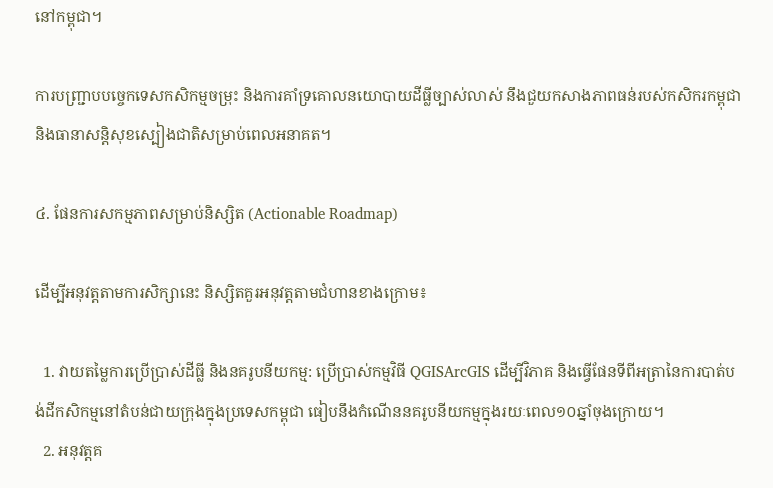នៅកម្ពុជា។

ការបញ្ជ្រាបបច្ចេកទេសកសិកម្មចម្រុះ និងការគាំទ្រគោលនយោបាយដីធ្លីច្បាស់លាស់ នឹងជួយកសាងភាពធន់របស់កសិករកម្ពុជា និងធានាសន្តិសុខស្បៀងជាតិសម្រាប់ពេលអនាគត។

៤. ផែនការសកម្មភាពសម្រាប់និស្សិត (Actionable Roadmap)

ដើម្បីអនុវត្តតាមការសិក្សានេះ និស្សិតគួរអនុវត្តតាមជំហានខាងក្រោម៖

  1. វាយតម្លៃការប្រើប្រាស់ដីធ្លី និងនគរូបនីយកម្ម: ប្រើប្រាស់កម្មវិធី QGISArcGIS ដើម្បីវិភាគ និងធ្វើផែនទីពីអត្រានៃការបាត់បង់ដីកសិកម្មនៅតំបន់ជាយក្រុងក្នុងប្រទេសកម្ពុជា ធៀបនឹងកំណើននគរូបនីយកម្មក្នុងរយៈពេល១០ឆ្នាំចុងក្រោយ។
  2. អនុវត្តគ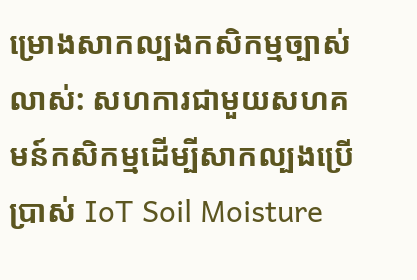ម្រោងសាកល្បងកសិកម្មច្បាស់លាស់: សហការជាមួយសហគមន៍កសិកម្មដើម្បីសាកល្បងប្រើប្រាស់ IoT Soil Moisture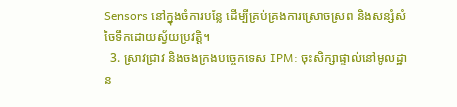Sensors នៅក្នុងចំការបន្លែ ដើម្បីគ្រប់គ្រងការស្រោចស្រព និងសន្សំសំចៃទឹកដោយស្វ័យប្រវត្តិ។
  3. ស្រាវជ្រាវ និងចងក្រងបច្ចេកទេស IPM: ចុះសិក្សាផ្ទាល់នៅមូលដ្ឋាន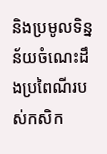និងប្រមូលទិន្នន័យចំណេះដឹងប្រពៃណីរបស់កសិក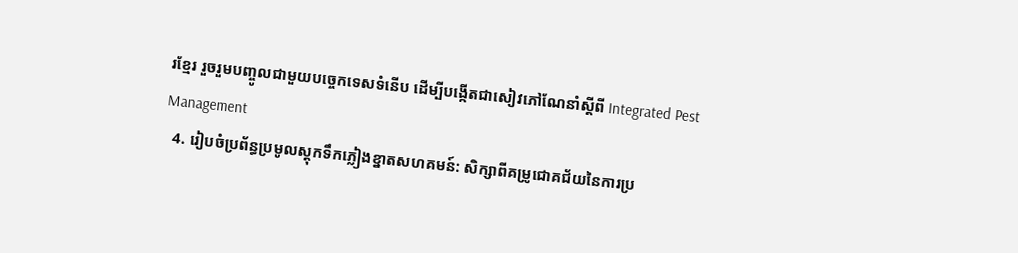រខ្មែរ រួចរួមបញ្ចូលជាមួយបច្ចេកទេសទំនើប ដើម្បីបង្កើតជាសៀវភៅណែនាំស្តីពី Integrated Pest Management
  4. រៀបចំប្រព័ន្ធប្រមូលស្តុកទឹកភ្លៀងខ្នាតសហគមន៍: សិក្សាពីគម្រូជោគជ័យនៃការប្រ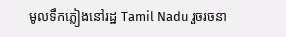មូលទឹកភ្លៀងនៅរដ្ឋ Tamil Nadu រួចរចនា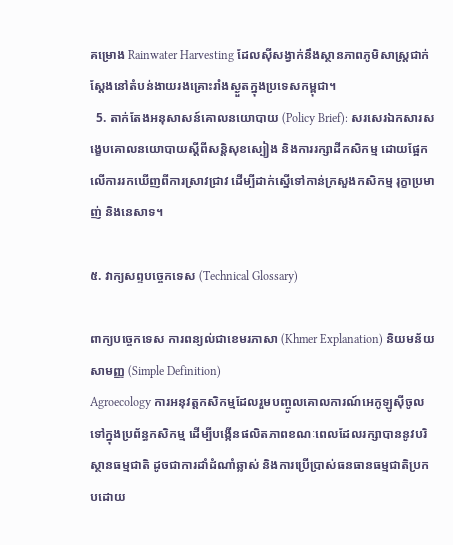គម្រោង Rainwater Harvesting ដែលស៊ីសង្វាក់នឹងស្ថានភាពភូមិសាស្ត្រជាក់ស្តែងនៅតំបន់ងាយរងគ្រោះរាំងស្ងួតក្នុងប្រទេសកម្ពុជា។
  5. តាក់តែងអនុសាសន៍គោលនយោបាយ (Policy Brief): សរសេរឯកសារសង្ខេបគោលនយោបាយស្តីពីសន្តិសុខស្បៀង និងការរក្សាដីកសិកម្ម ដោយផ្អែកលើការរកឃើញពីការស្រាវជ្រាវ ដើម្បីដាក់ស្នើទៅកាន់ក្រសួងកសិកម្ម រុក្ខាប្រមាញ់ និងនេសាទ។

៥. វាក្យសព្ទបច្ចេកទេស (Technical Glossary)

ពាក្យបច្ចេកទេស ការពន្យល់ជាខេមរភាសា (Khmer Explanation) និយមន័យសាមញ្ញ (Simple Definition)
Agroecology ការអនុវត្តកសិកម្មដែលរួមបញ្ចូលគោលការណ៍អេកូឡូស៊ីចូលទៅក្នុងប្រព័ន្ធកសិកម្ម ដើម្បីបង្កើនផលិតភាពខណៈពេលដែលរក្សាបាននូវបរិស្ថានធម្មជាតិ ដូចជាការដាំដំណាំឆ្លាស់ និងការប្រើប្រាស់ធនធានធម្មជាតិប្រកបដោយ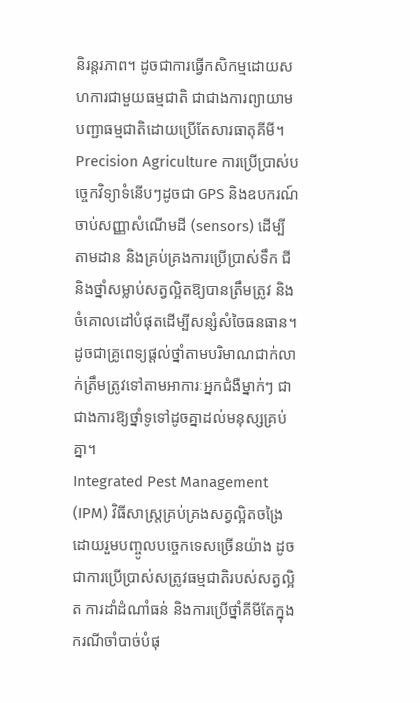និរន្តរភាព។ ដូចជាការធ្វើកសិកម្មដោយសហការជាមួយធម្មជាតិ ជាជាងការព្យាយាមបញ្ជាធម្មជាតិដោយប្រើតែសារធាតុគីមី។
Precision Agriculture ការប្រើប្រាស់បច្ចេកវិទ្យាទំនើបៗដូចជា GPS និងឧបករណ៍ចាប់សញ្ញាសំណើមដី (sensors) ដើម្បីតាមដាន និងគ្រប់គ្រងការប្រើប្រាស់ទឹក ជី និងថ្នាំសម្លាប់សត្វល្អិតឱ្យបានត្រឹមត្រូវ និងចំគោលដៅបំផុតដើម្បីសន្សំសំចៃធនធាន។ ដូចជាគ្រូពេទ្យផ្តល់ថ្នាំតាមបរិមាណជាក់លាក់ត្រឹមត្រូវទៅតាមអាការៈអ្នកជំងឺម្នាក់ៗ ជាជាងការឱ្យថ្នាំទូទៅដូចគ្នាដល់មនុស្សគ្រប់គ្នា។
Integrated Pest Management (IPM) វិធីសាស្ត្រគ្រប់គ្រងសត្វល្អិតចង្រៃដោយរួមបញ្ចូលបច្ចេកទេសច្រើនយ៉ាង ដូចជាការប្រើប្រាស់សត្រូវធម្មជាតិរបស់សត្វល្អិត ការដាំដំណាំធន់ និងការប្រើថ្នាំគីមីតែក្នុងករណីចាំបាច់បំផុ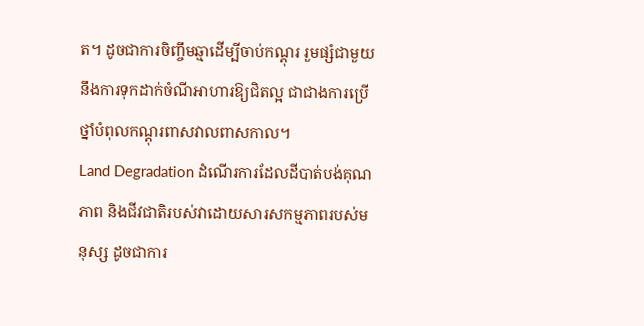ត។ ដូចជាការចិញ្ចឹមឆ្មាដើម្បីចាប់កណ្តុរ រួមផ្សំជាមួយនឹងការទុកដាក់ចំណីអាហារឱ្យជិតល្អ ជាជាងការប្រើថ្នាំបំពុលកណ្តុរពាសវាលពាសកាល។
Land Degradation ដំណើរការដែលដីបាត់បង់គុណភាព និងជីវជាតិរបស់វាដោយសារសកម្មភាពរបស់មនុស្ស ដូចជាការ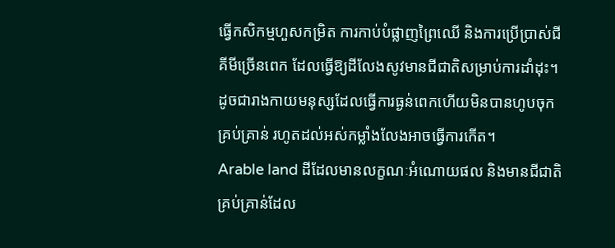ធ្វើកសិកម្មហួសកម្រិត ការកាប់បំផ្លាញព្រៃឈើ និងការប្រើប្រាស់ជីគីមីច្រើនពេក ដែលធ្វើឱ្យដីលែងសូវមានជីជាតិសម្រាប់ការដាំដុះ។ ដូចជារាងកាយមនុស្សដែលធ្វើការធ្ងន់ពេកហើយមិនបានហូបចុកគ្រប់គ្រាន់ រហូតដល់អស់កម្លាំងលែងអាចធ្វើការកើត។
Arable land ដីដែលមានលក្ខណៈអំណោយផល និងមានជីជាតិគ្រប់គ្រាន់ដែល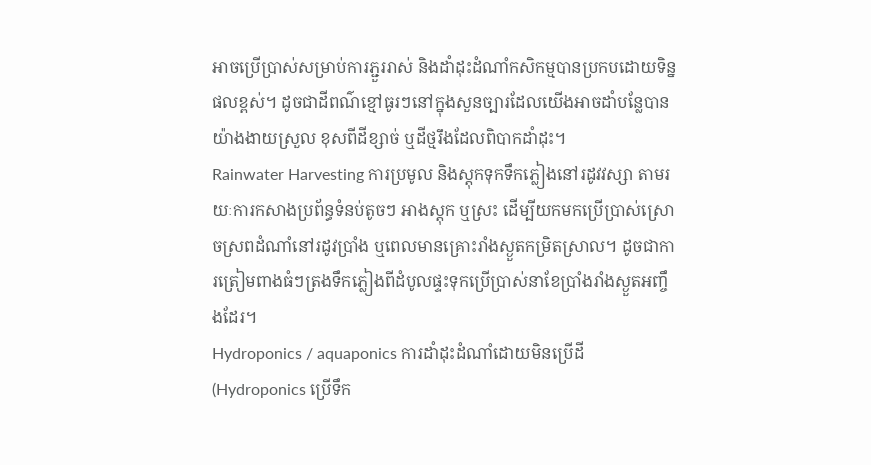អាចប្រើប្រាស់សម្រាប់ការភ្ជួររាស់ និងដាំដុះដំណាំកសិកម្មបានប្រកបដោយទិន្នផលខ្ពស់។ ដូចជាដីពណ៌ខ្មៅធូរៗនៅក្នុងសួនច្បារដែលយើងអាចដាំបន្លែបានយ៉ាងងាយស្រួល ខុសពីដីខ្សាច់ ឬដីថ្មរឹងដែលពិបាកដាំដុះ។
Rainwater Harvesting ការប្រមូល និងស្តុកទុកទឹកភ្លៀងនៅរដូវវស្សា តាមរយៈការកសាងប្រព័ន្ធទំនប់តូចៗ អាងស្តុក ឬស្រះ ដើម្បីយកមកប្រើប្រាស់ស្រោចស្រពដំណាំនៅរដូវប្រាំង ឬពេលមានគ្រោះរាំងស្ងួតកម្រិតស្រាល។ ដូចជាការត្រៀមពាងធំៗត្រងទឹកភ្លៀងពីដំបូលផ្ទះទុកប្រើប្រាស់នាខែប្រាំងរាំងស្ងួតអញ្ចឹងដែរ។
Hydroponics / aquaponics ការដាំដុះដំណាំដោយមិនប្រើដី (Hydroponics ប្រើទឹក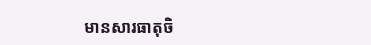មានសារធាតុចិ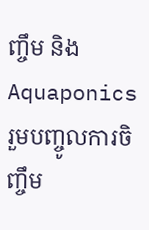ញ្ចឹម និង Aquaponics រួមបញ្ចូលការចិញ្ចឹម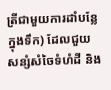ត្រីជាមួយការដាំបន្លែក្នុងទឹក) ដែលជួយសន្សំសំចៃទំហំដី និង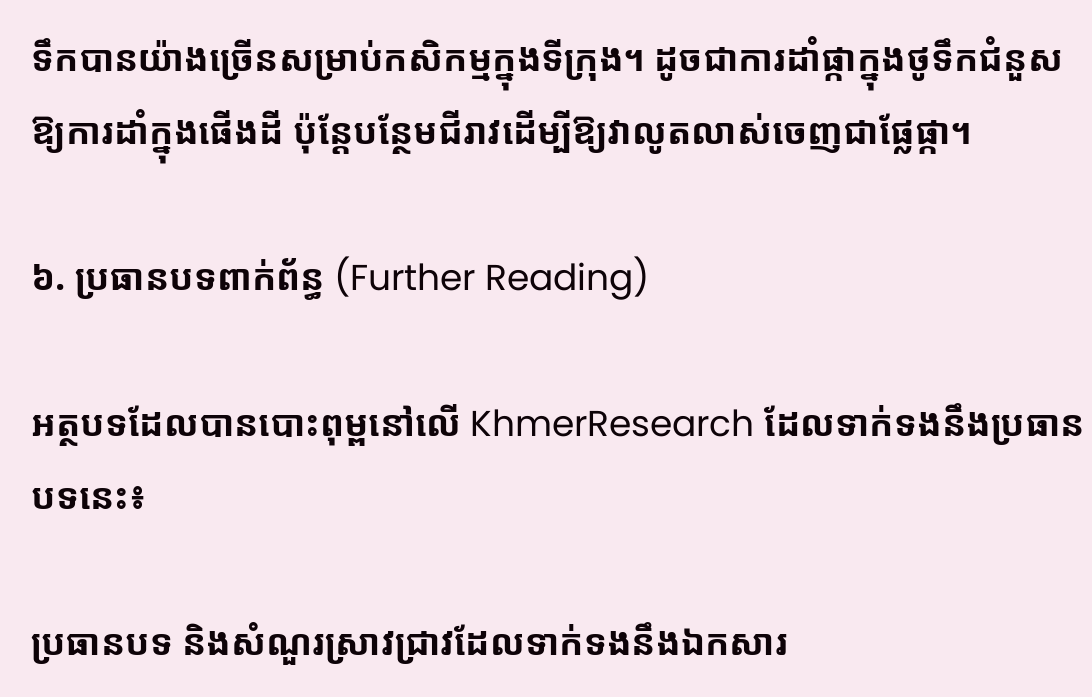ទឹកបានយ៉ាងច្រើនសម្រាប់កសិកម្មក្នុងទីក្រុង។ ដូចជាការដាំផ្កាក្នុងថូទឹកជំនួសឱ្យការដាំក្នុងផើងដី ប៉ុន្តែបន្ថែមជីរាវដើម្បីឱ្យវាលូតលាស់ចេញជាផ្លែផ្កា។

៦. ប្រធានបទពាក់ព័ន្ធ (Further Reading)

អត្ថបទដែលបានបោះពុម្ពនៅលើ KhmerResearch ដែលទាក់ទងនឹងប្រធានបទនេះ៖

ប្រធានបទ និងសំណួរស្រាវជ្រាវដែលទាក់ទងនឹងឯកសារ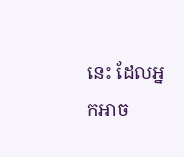នេះ ដែលអ្នកអាច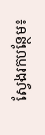ស្វែងរកបន្ថែម៖